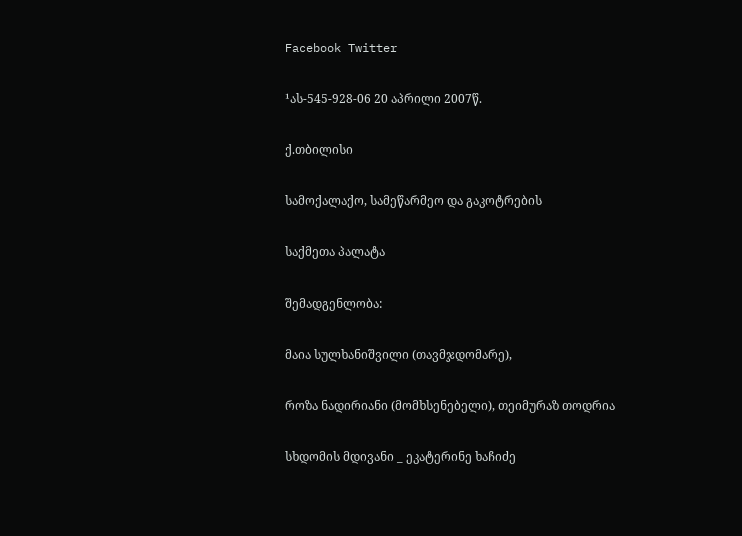Facebook Twitter

¹ას-545-928-06 20 აპრილი 2007წ.

ქ.თბილისი

სამოქალაქო, სამეწარმეო და გაკოტრების

საქმეთა პალატა

შემადგენლობა:

მაია სულხანიშვილი (თავმჯდომარე),

როზა ნადირიანი (მომხსენებელი), თეიმურაზ თოდრია

სხდომის მდივანი _ ეკატერინე ხაჩიძე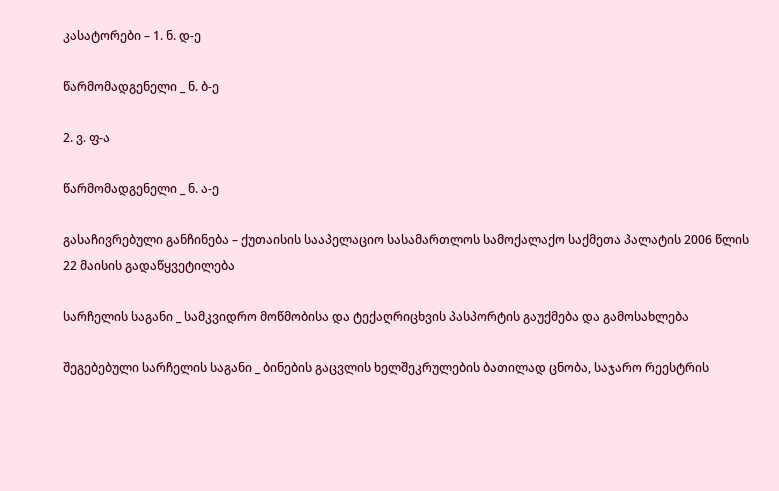კასატორები – 1. ნ. დ-ე

წარმომადგენელი _ ნ. ბ-ე

2. ვ. ფ-ა

წარმომადგენელი _ ნ. ა-ე

გასაჩივრებული განჩინება – ქუთაისის სააპელაციო სასამართლოს სამოქალაქო საქმეთა პალატის 2006 წლის 22 მაისის გადაწყვეტილება

სარჩელის საგანი _ სამკვიდრო მოწმობისა და ტექაღრიცხვის პასპორტის გაუქმება და გამოსახლება

შეგებებული სარჩელის საგანი _ ბინების გაცვლის ხელშეკრულების ბათილად ცნობა, საჯარო რეესტრის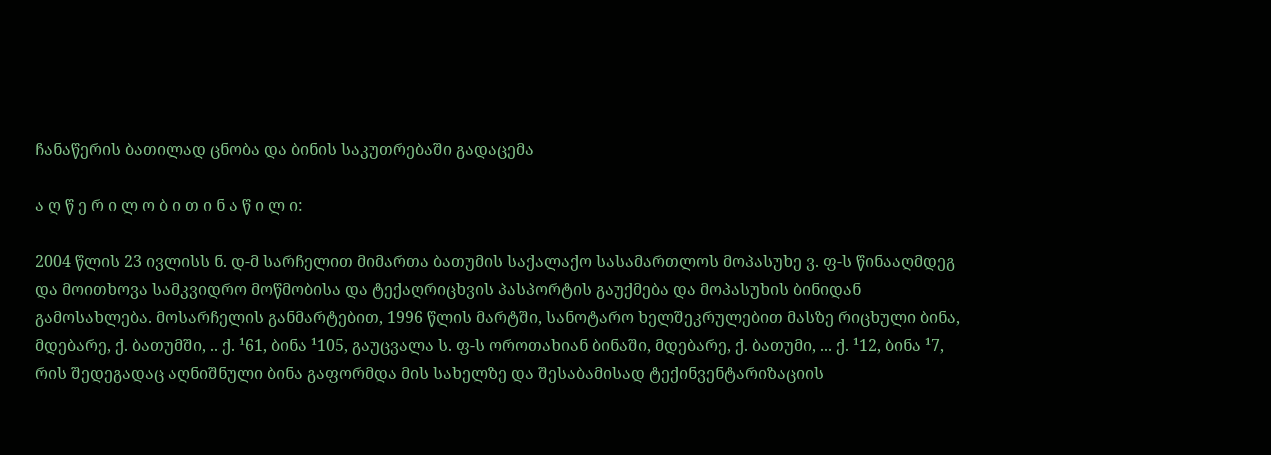ჩანაწერის ბათილად ცნობა და ბინის საკუთრებაში გადაცემა

ა ღ წ ე რ ი ლ ო ბ ი თ ი ნ ა წ ი ლ ი:

2004 წლის 23 ივლისს ნ. დ-მ სარჩელით მიმართა ბათუმის საქალაქო სასამართლოს მოპასუხე ვ. ფ-ს წინააღმდეგ და მოითხოვა სამკვიდრო მოწმობისა და ტექაღრიცხვის პასპორტის გაუქმება და მოპასუხის ბინიდან გამოსახლება. მოსარჩელის განმარტებით, 1996 წლის მარტში, სანოტარო ხელშეკრულებით მასზე რიცხული ბინა, მდებარე, ქ. ბათუმში, .. ქ. ¹61, ბინა ¹105, გაუცვალა ს. ფ-ს ოროთახიან ბინაში, მდებარე, ქ. ბათუმი, ... ქ. ¹12, ბინა ¹7, რის შედეგადაც აღნიშნული ბინა გაფორმდა მის სახელზე და შესაბამისად ტექინვენტარიზაციის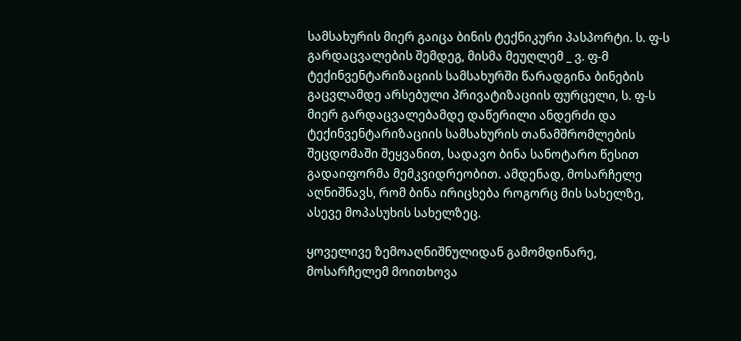სამსახურის მიერ გაიცა ბინის ტექნიკური პასპორტი. ს. ფ-ს გარდაცვალების შემდეგ, მისმა მეუღლემ _ ვ. ფ-მ ტექინვენტარიზაციის სამსახურში წარადგინა ბინების გაცვლამდე არსებული პრივატიზაციის ფურცელი, ს. ფ-ს მიერ გარდაცვალებამდე დაწერილი ანდერძი და ტექინვენტარიზაციის სამსახურის თანამშრომლების შეცდომაში შეყვანით, სადავო ბინა სანოტარო წესით გადაიფორმა მემკვიდრეობით. ამდენად, მოსარჩელე აღნიშნავს, რომ ბინა ირიცხება როგორც მის სახელზე, ასევე მოპასუხის სახელზეც.

ყოველივე ზემოაღნიშნულიდან გამომდინარე, მოსარჩელემ მოითხოვა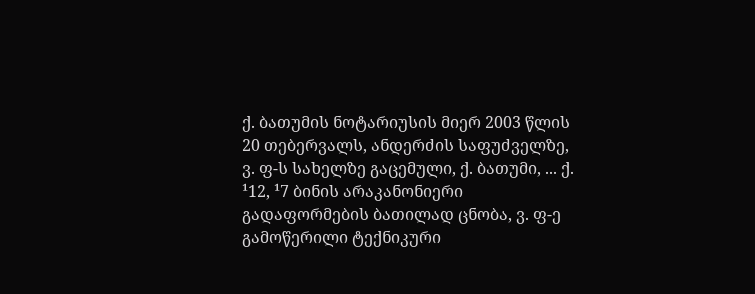ქ. ბათუმის ნოტარიუსის მიერ 2003 წლის 20 თებერვალს, ანდერძის საფუძველზე, ვ. ფ-ს სახელზე გაცემული, ქ. ბათუმი, ... ქ. ¹12, ¹7 ბინის არაკანონიერი გადაფორმების ბათილად ცნობა, ვ. ფ-ე გამოწერილი ტექნიკური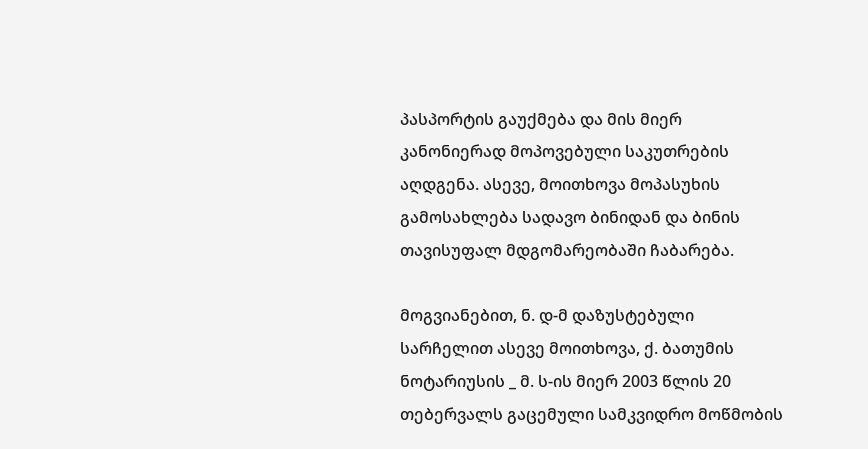პასპორტის გაუქმება და მის მიერ კანონიერად მოპოვებული საკუთრების აღდგენა. ასევე, მოითხოვა მოპასუხის გამოსახლება სადავო ბინიდან და ბინის თავისუფალ მდგომარეობაში ჩაბარება.

მოგვიანებით, ნ. დ-მ დაზუსტებული სარჩელით ასევე მოითხოვა, ქ. ბათუმის ნოტარიუსის _ მ. ს-ის მიერ 2003 წლის 20 თებერვალს გაცემული სამკვიდრო მოწმობის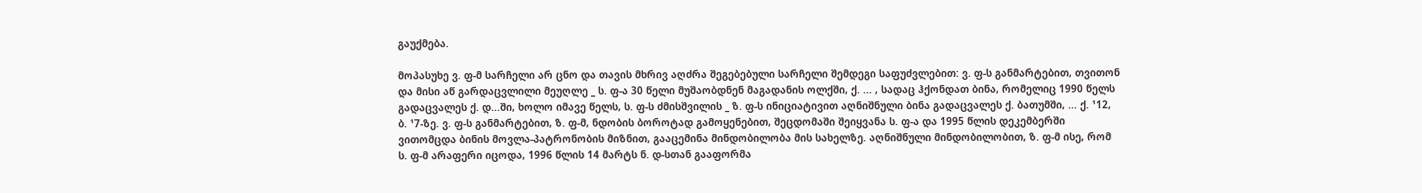გაუქმება.

მოპასუხე ვ. ფ-მ სარჩელი არ ცნო და თავის მხრივ აღძრა შეგებებული სარჩელი შემდეგი საფუძვლებით: ვ. ფ-ს განმარტებით, თვითონ და მისი აწ გარდაცვლილი მეუღლე _ ს. ფ-ა 30 წელი მუშაობდნენ მაგადანის ოლქში, ქ. ... , სადაც ჰქონდათ ბინა, რომელიც 1990 წელს გადაცვალეს ქ. დ...ში, ხოლო იმავე წელს, ს. ფ-ს ძმისშვილის _ ზ. ფ-ს ინიციატივით აღნიშნული ბინა გადაცვალეს ქ. ბათუმში, ... ქ. ¹12, ბ. ¹7-ზე. ვ. ფ-ს განმარტებით, ზ. ფ-მ, ნდობის ბოროტად გამოყენებით, შეცდომაში შეიყვანა ს. ფ-ა და 1995 წლის დეკემბერში ვითომცდა ბინის მოვლა-პატრონობის მიზნით, გააცემინა მინდობილობა მის სახელზე. აღნიშნული მინდობილობით, ზ. ფ-მ ისე, რომ ს. ფ-მ არაფერი იცოდა, 1996 წლის 14 მარტს ნ. დ-სთან გააფორმა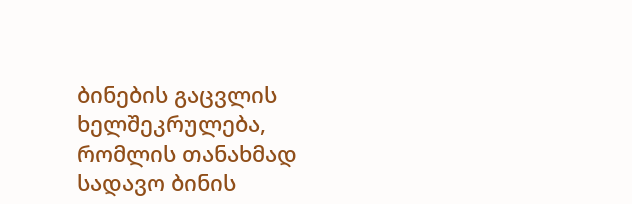ბინების გაცვლის ხელშეკრულება, რომლის თანახმად სადავო ბინის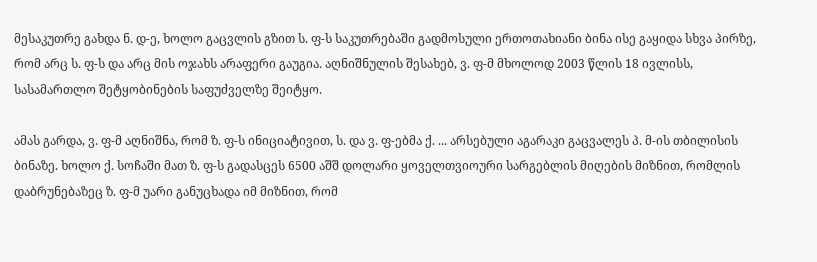მესაკუთრე გახდა ნ. დ-ე, ხოლო გაცვლის გზით ს. ფ-ს საკუთრებაში გადმოსული ერთოთახიანი ბინა ისე გაყიდა სხვა პირზე, რომ არც ს. ფ-ს და არც მის ოჯახს არაფერი გაუგია. აღნიშნულის შესახებ, ვ. ფ-მ მხოლოდ 2003 წლის 18 ივლისს, სასამართლო შეტყობინების საფუძველზე შეიტყო.

ამას გარდა, ვ. ფ-მ აღნიშნა, რომ ზ. ფ-ს ინიციატივით, ს. და ვ. ფ-ებმა ქ. ... არსებული აგარაკი გაცვალეს პ. მ-ის თბილისის ბინაზე. ხოლო ქ. სოჩაში მათ ზ. ფ-ს გადასცეს 6500 აშშ დოლარი ყოველთვიოური სარგებლის მიღების მიზნით, რომლის დაბრუნებაზეც ზ. ფ-მ უარი განუცხადა იმ მიზნით, რომ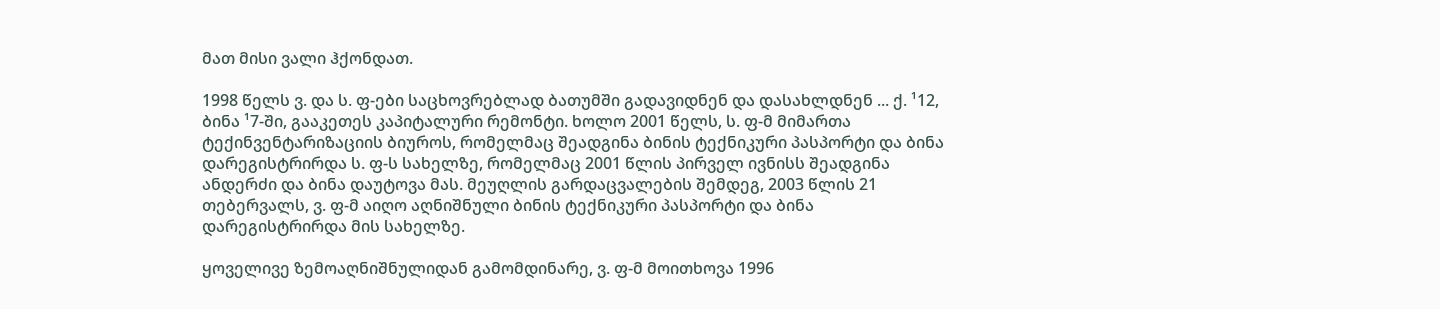მათ მისი ვალი ჰქონდათ.

1998 წელს ვ. და ს. ფ-ები საცხოვრებლად ბათუმში გადავიდნენ და დასახლდნენ ... ქ. ¹12, ბინა ¹7-ში, გააკეთეს კაპიტალური რემონტი. ხოლო 2001 წელს, ს. ფ-მ მიმართა ტექინვენტარიზაციის ბიუროს, რომელმაც შეადგინა ბინის ტექნიკური პასპორტი და ბინა დარეგისტრირდა ს. ფ-ს სახელზე, რომელმაც 2001 წლის პირველ ივნისს შეადგინა ანდერძი და ბინა დაუტოვა მას. მეუღლის გარდაცვალების შემდეგ, 2003 წლის 21 თებერვალს, ვ. ფ-მ აიღო აღნიშნული ბინის ტექნიკური პასპორტი და ბინა დარეგისტრირდა მის სახელზე.

ყოველივე ზემოაღნიშნულიდან გამომდინარე, ვ. ფ-მ მოითხოვა 1996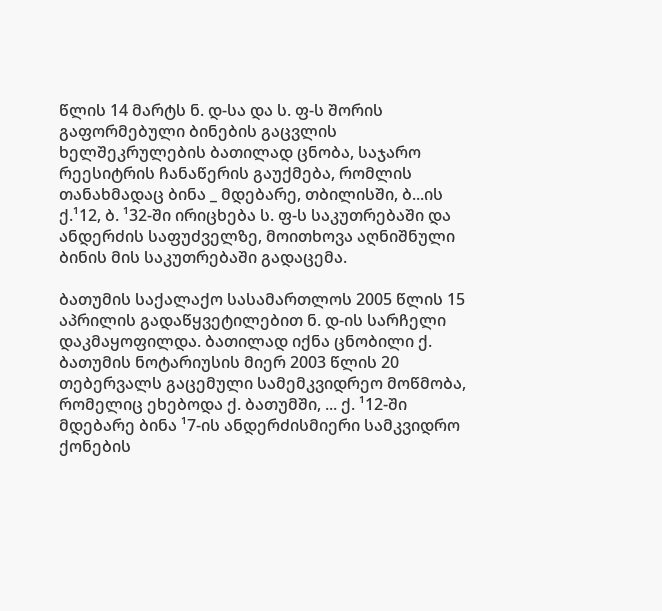წლის 14 მარტს ნ. დ-სა და ს. ფ-ს შორის გაფორმებული ბინების გაცვლის ხელშეკრულების ბათილად ცნობა, საჯარო რეესიტრის ჩანაწერის გაუქმება, რომლის თანახმადაც ბინა _ მდებარე, თბილისში, ბ...ის ქ.¹12, ბ. ¹32-ში ირიცხება ს. ფ-ს საკუთრებაში და ანდერძის საფუძველზე, მოითხოვა აღნიშნული ბინის მის საკუთრებაში გადაცემა.

ბათუმის საქალაქო სასამართლოს 2005 წლის 15 აპრილის გადაწყვეტილებით ნ. დ-ის სარჩელი დაკმაყოფილდა. ბათილად იქნა ცნობილი ქ. ბათუმის ნოტარიუსის მიერ 2003 წლის 20 თებერვალს გაცემული სამემკვიდრეო მოწმობა, რომელიც ეხებოდა ქ. ბათუმში, ... ქ. ¹12-ში მდებარე ბინა ¹7-ის ანდერძისმიერი სამკვიდრო ქონების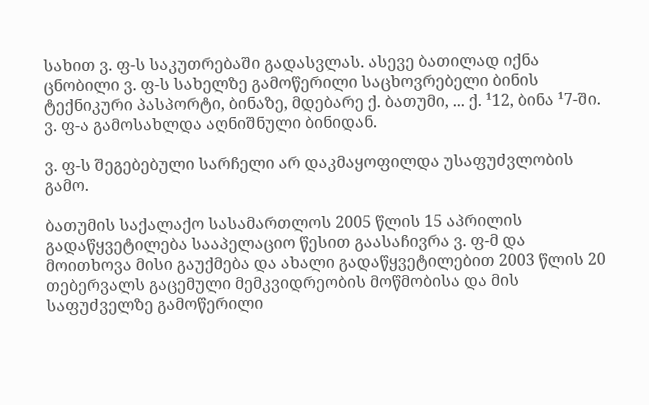სახით ვ. ფ-ს საკუთრებაში გადასვლას. ასევე ბათილად იქნა ცნობილი ვ. ფ-ს სახელზე გამოწერილი საცხოვრებელი ბინის ტექნიკური პასპორტი, ბინაზე, მდებარე ქ. ბათუმი, ... ქ. ¹12, ბინა ¹7-ში. ვ. ფ-ა გამოსახლდა აღნიშნული ბინიდან.

ვ. ფ-ს შეგებებული სარჩელი არ დაკმაყოფილდა უსაფუძვლობის გამო.

ბათუმის საქალაქო სასამართლოს 2005 წლის 15 აპრილის გადაწყვეტილება სააპელაციო წესით გაასაჩივრა ვ. ფ-მ და მოითხოვა მისი გაუქმება და ახალი გადაწყვეტილებით 2003 წლის 20 თებერვალს გაცემული მემკვიდრეობის მოწმობისა და მის საფუძველზე გამოწერილი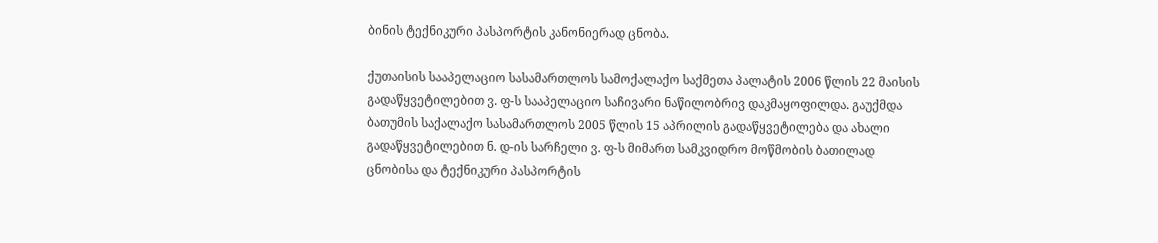ბინის ტექნიკური პასპორტის კანონიერად ცნობა.

ქუთაისის სააპელაციო სასამართლოს სამოქალაქო საქმეთა პალატის 2006 წლის 22 მაისის გადაწყვეტილებით ვ. ფ-ს სააპელაციო საჩივარი ნაწილობრივ დაკმაყოფილდა. გაუქმდა ბათუმის საქალაქო სასამართლოს 2005 წლის 15 აპრილის გადაწყვეტილება და ახალი გადაწყვეტილებით ნ. დ-ის სარჩელი ვ. ფ-ს მიმართ სამკვიდრო მოწმობის ბათილად ცნობისა და ტექნიკური პასპორტის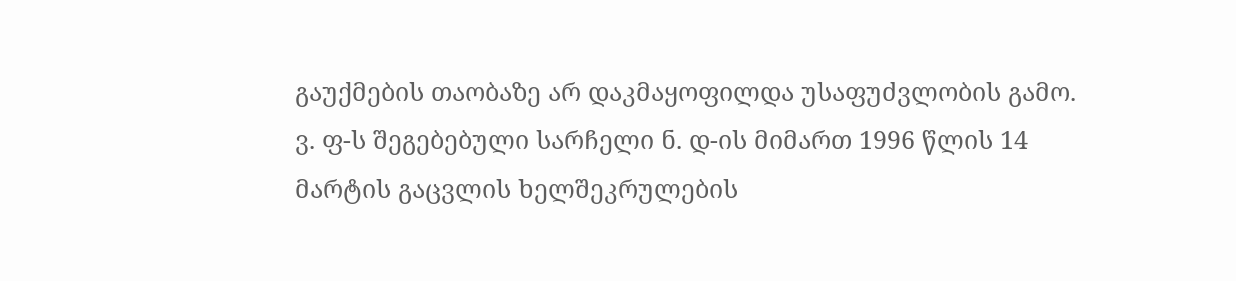გაუქმების თაობაზე არ დაკმაყოფილდა უსაფუძვლობის გამო. ვ. ფ-ს შეგებებული სარჩელი ნ. დ-ის მიმართ 1996 წლის 14 მარტის გაცვლის ხელშეკრულების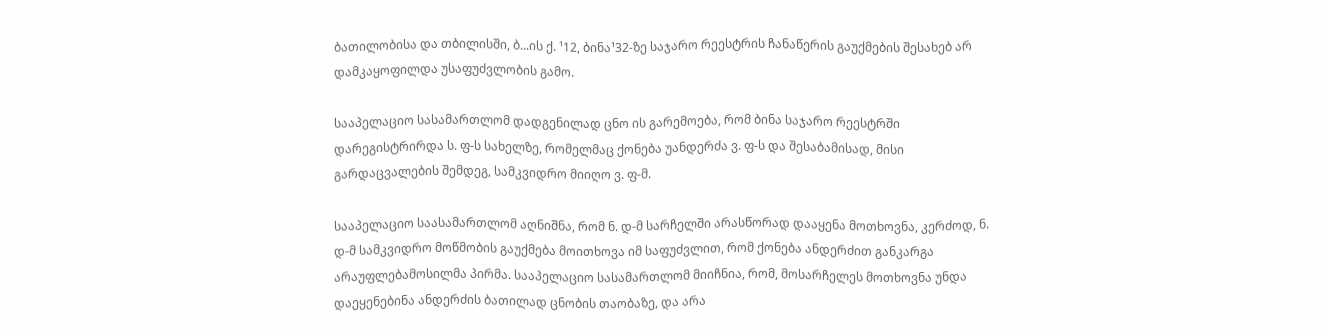ბათილობისა და თბილისში, ბ...ის ქ. ¹12, ბინა¹32-ზე საჯარო რეესტრის ჩანაწერის გაუქმების შესახებ არ დამკაყოფილდა უსაფუძვლობის გამო.

სააპელაციო სასამართლომ დადგენილად ცნო ის გარემოება, რომ ბინა საჯარო რეესტრში დარეგისტრირდა ს. ფ-ს სახელზე, რომელმაც ქონება უანდერძა ვ. ფ-ს და შესაბამისად, მისი გარდაცვალების შემდეგ, სამკვიდრო მიიღო ვ. ფ-მ.

სააპელაციო საასამართლომ აღნიშნა, რომ ნ. დ-მ სარჩელში არასწორად დააყენა მოთხოვნა, კერძოდ, ნ. დ-მ სამკვიდრო მოწმობის გაუქმება მოითხოვა იმ საფუძვლით, რომ ქონება ანდერძით განკარგა არაუფლებამოსილმა პირმა. სააპელაციო სასამართლომ მიიჩნია, რომ, მოსარჩელეს მოთხოვნა უნდა დაეყენებინა ანდერძის ბათილად ცნობის თაობაზე, და არა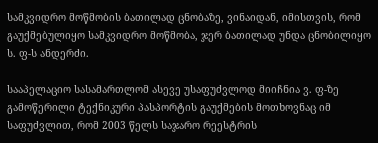სამკვიდრო მოწმობის ბათილად ცნობაზე, ვინაიდან, იმისთვის, რომ გაუქმებულიყო სამკვიდრო მოწმობა, ჯერ ბათილად უნდა ცნობილიყო ს. ფ-ს ანდერძი.

სააპელაციო სასამართლომ ასევე უსაფუძვლოდ მიიჩნია ვ. ფ-ზე გამოწერილი ტექნიკური პასპორტის გაუქმების მოთხოვნაც იმ საფუძვლით, რომ 2003 წელს საჯარო რეესტრის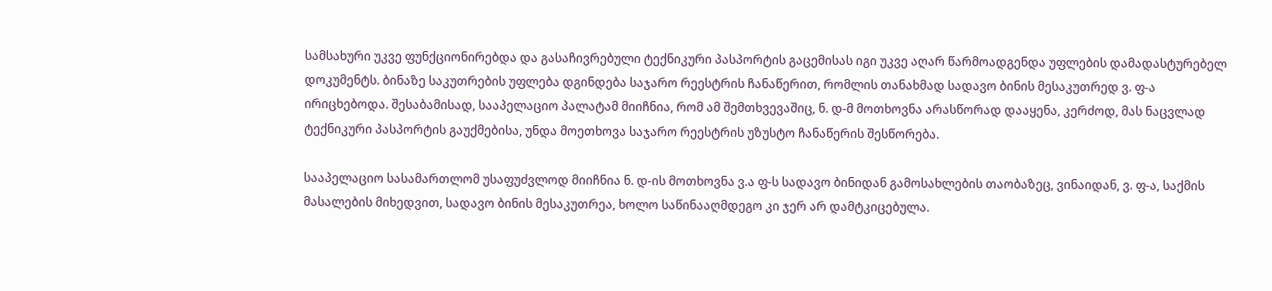სამსახური უკვე ფუნქციონირებდა და გასაჩივრებული ტექნიკური პასპორტის გაცემისას იგი უკვე აღარ წარმოადგენდა უფლების დამადასტურებელ დოკუმენტს. ბინაზე საკუთრების უფლება დგინდება საჯარო რეესტრის ჩანაწერით, რომლის თანახმად სადავო ბინის მესაკუთრედ ვ. ფ-ა ირიცხებოდა. შესაბამისად, სააპელაციო პალატამ მიიჩნია, რომ ამ შემთხვევაშიც, ნ. დ-მ მოთხოვნა არასწორად დააყენა, კერძოდ, მას ნაცვლად ტექნიკური პასპორტის გაუქმებისა, უნდა მოეთხოვა საჯარო რეესტრის უზუსტო ჩანაწერის შესწორება.

სააპელაციო სასამართლომ უსაფუძვლოდ მიიჩნია ნ. დ-ის მოთხოვნა ვ.ა ფ-ს სადავო ბინიდან გამოსახლების თაობაზეც, ვინაიდან, ვ. ფ-ა, საქმის მასალების მიხედვით, სადავო ბინის მესაკუთრეა, ხოლო საწინააღმდეგო კი ჯერ არ დამტკიცებულა.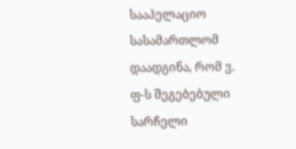სააპელაციო სასამართლომ დაადგინა, რომ ვ. ფ-ს შეგებებული სარჩელი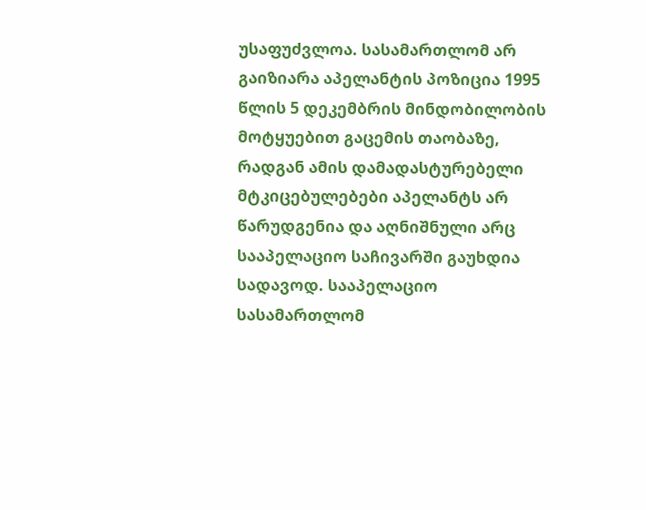უსაფუძვლოა. სასამართლომ არ გაიზიარა აპელანტის პოზიცია 1995 წლის 5 დეკემბრის მინდობილობის მოტყუებით გაცემის თაობაზე, რადგან ამის დამადასტურებელი მტკიცებულებები აპელანტს არ წარუდგენია და აღნიშნული არც სააპელაციო საჩივარში გაუხდია სადავოდ. სააპელაციო სასამართლომ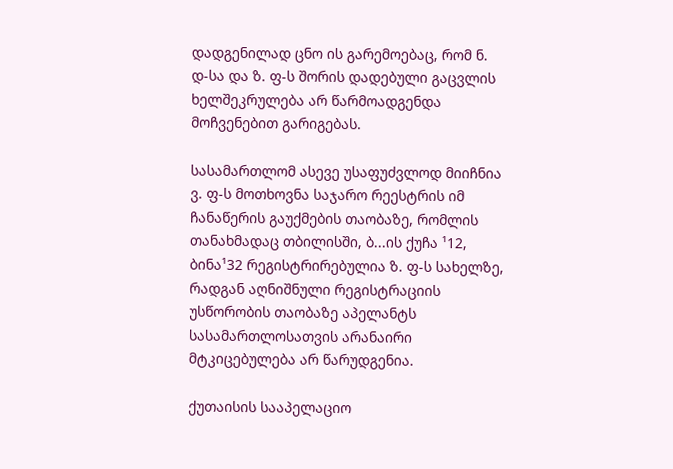დადგენილად ცნო ის გარემოებაც, რომ ნ. დ-სა და ზ. ფ-ს შორის დადებული გაცვლის ხელშეკრულება არ წარმოადგენდა მოჩვენებით გარიგებას.

სასამართლომ ასევე უსაფუძვლოდ მიიჩნია ვ. ფ-ს მოთხოვნა საჯარო რეესტრის იმ ჩანაწერის გაუქმების თაობაზე, რომლის თანახმადაც თბილისში, ბ...ის ქუჩა ¹12, ბინა¹32 რეგისტრირებულია ზ. ფ-ს სახელზე, რადგან აღნიშნული რეგისტრაციის უსწორობის თაობაზე აპელანტს სასამართლოსათვის არანაირი მტკიცებულება არ წარუდგენია.

ქუთაისის სააპელაციო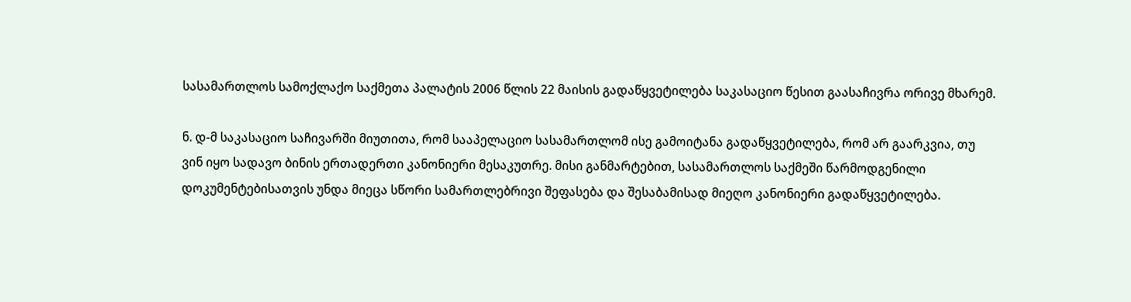სასამართლოს სამოქლაქო საქმეთა პალატის 2006 წლის 22 მაისის გადაწყვეტილება საკასაციო წესით გაასაჩივრა ორივე მხარემ.

ნ. დ-მ საკასაციო საჩივარში მიუთითა, რომ სააპელაციო სასამართლომ ისე გამოიტანა გადაწყვეტილება, რომ არ გაარკვია, თუ ვინ იყო სადავო ბინის ერთადერთი კანონიერი მესაკუთრე. მისი განმარტებით, სასამართლოს საქმეში წარმოდგენილი დოკუმენტებისათვის უნდა მიეცა სწორი სამართლებრივი შეფასება და შესაბამისად მიეღო კანონიერი გადაწყვეტილება.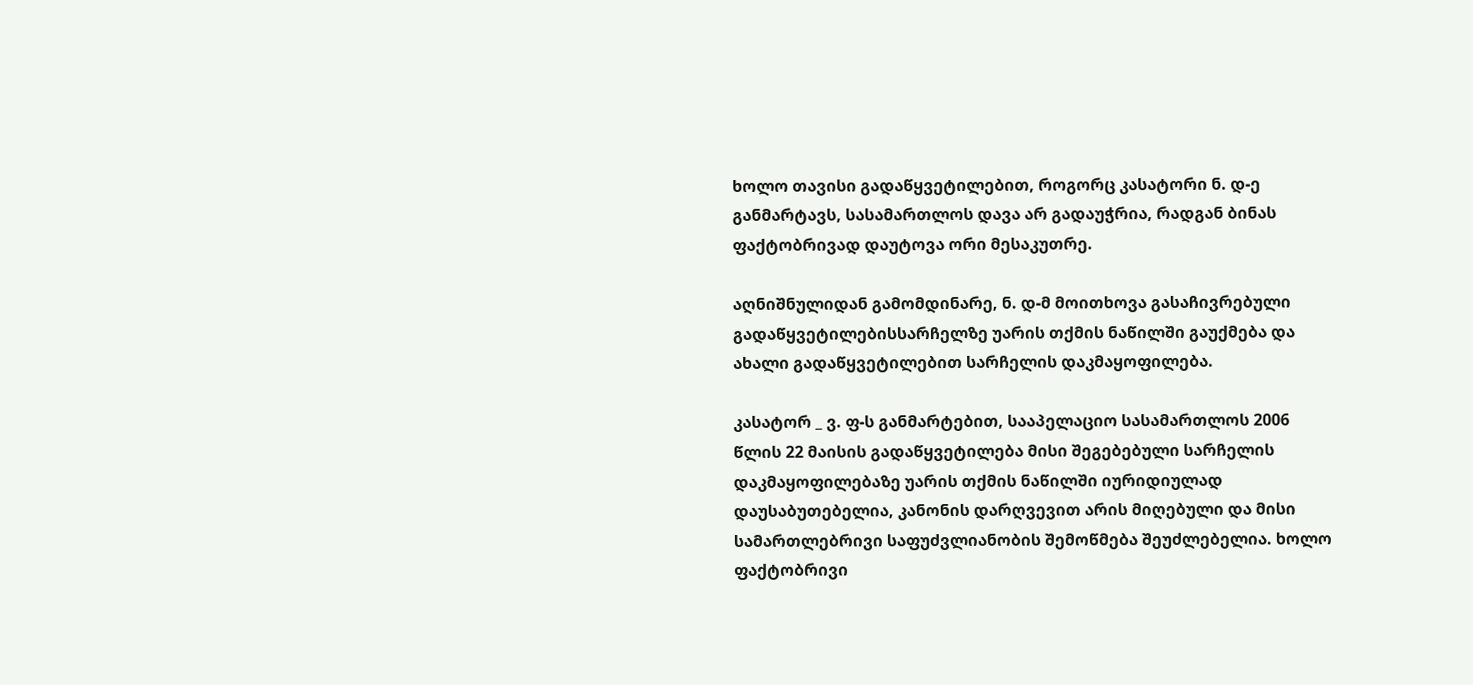ხოლო თავისი გადაწყვეტილებით, როგორც კასატორი ნ. დ-ე განმარტავს, სასამართლოს დავა არ გადაუჭრია, რადგან ბინას ფაქტობრივად დაუტოვა ორი მესაკუთრე.

აღნიშნულიდან გამომდინარე, ნ. დ-მ მოითხოვა გასაჩივრებული გადაწყვეტილებისსარჩელზე უარის თქმის ნაწილში გაუქმება და ახალი გადაწყვეტილებით სარჩელის დაკმაყოფილება.

კასატორ _ ვ. ფ-ს განმარტებით, სააპელაციო სასამართლოს 2006 წლის 22 მაისის გადაწყვეტილება მისი შეგებებული სარჩელის დაკმაყოფილებაზე უარის თქმის ნაწილში იურიდიულად დაუსაბუთებელია, კანონის დარღვევით არის მიღებული და მისი სამართლებრივი საფუძვლიანობის შემოწმება შეუძლებელია. ხოლო ფაქტობრივი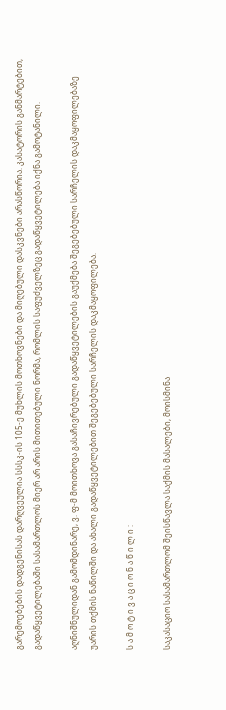გარემოებების დადგენისას დარღვეულია სსსკ-ის 105-ე მუხლის მოთხოვნები და მიღებული დასკვნები არასწორია. კასატორის განმარტებით, გადაწყვეტილებაში სასამართლოს მიერ არ არის მითითებული ნორმა, რომლის საფუძველზეც გადაწყვეტილება იქნა გამოტანილი.

აღნიშნულიდან გამომდინარე, ვ. ფ-მ მოითხოვა გასაჩივრებული გადაწყვეტილების გაუქმება შეგებებული სარჩელის დაკმაყოფილებაზე უარის თქმის ნაწილში და ახალი გადაწყვეტილებით შეგებებული სარჩელის დაკმაყოფილება.

ს ა მ ო ტ ი ვ ა ც ი ო ნ ა წ ი ლ ი :

საკასაციო სასამართლომ შეისწავლა საქმის მასალები, მოისმინა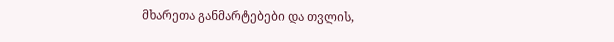მხარეთა განმარტებები და თვლის,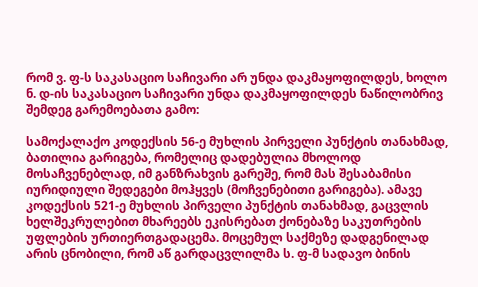რომ ვ. ფ-ს საკასაციო საჩივარი არ უნდა დაკმაყოფილდეს, ხოლო ნ. დ-ის საკასაციო საჩივარი უნდა დაკმაყოფილდეს ნაწილობრივ შემდეგ გარემოებათა გამო:

სამოქალაქო კოდექსის 56-ე მუხლის პირველი პუნქტის თანახმად, ბათილია გარიგება, რომელიც დადებულია მხოლოდ მოსაჩვენებლად, იმ განზრახვის გარეშე, რომ მას შესაბამისი იურიდიული შედეგები მოჰყვეს (მოჩვენებითი გარიგება). ამავე კოდექსის 521-ე მუხლის პირველი პუნქტის თანახმად, გაცვლის ხელშეკრულებით მხარეებს ეკისრებათ ქონებაზე საკუთრების უფლების ურთიერთგადაცემა. მოცემულ საქმეზე დადგენილად არის ცნობილი, რომ აწ გარდაცვლილმა ს. ფ-მ სადავო ბინის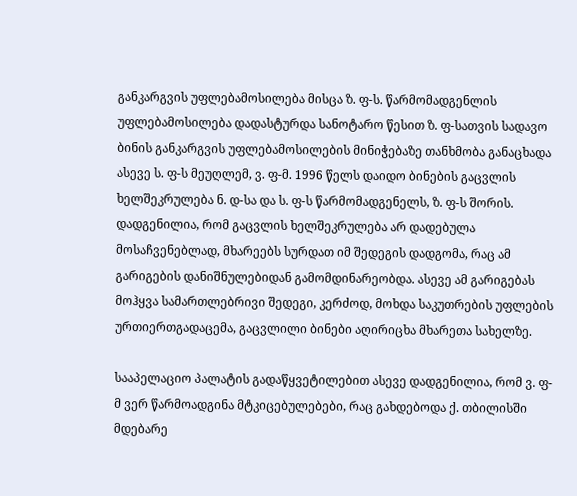განკარგვის უფლებამოსილება მისცა ზ. ფ-ს. წარმომადგენლის უფლებამოსილება დადასტურდა სანოტარო წესით ზ. ფ-სათვის სადავო ბინის განკარგვის უფლებამოსილების მინიჭებაზე თანხმობა განაცხადა ასევე ს. ფ-ს მეუღლემ, ვ. ფ-მ. 1996 წელს დაიდო ბინების გაცვლის ხელშეკრულება ნ. დ-სა და ს. ფ-ს წარმომადგენელს, ზ. ფ-ს შორის. დადგენილია, რომ გაცვლის ხელშეკრულება არ დადებულა მოსაჩვენებლად, მხარეებს სურდათ იმ შედეგის დადგომა, რაც ამ გარიგების დანიშნულებიდან გამომდინარეობდა. ასევე ამ გარიგებას მოჰყვა სამართლებრივი შედეგი, კერძოდ, მოხდა საკუთრების უფლების ურთიერთგადაცემა, გაცვლილი ბინები აღირიცხა მხარეთა სახელზე.

სააპელაციო პალატის გადაწყვეტილებით ასევე დადგენილია, რომ ვ. ფ-მ ვერ წარმოადგინა მტკიცებულებები, რაც გახდებოდა ქ. თბილისში მდებარე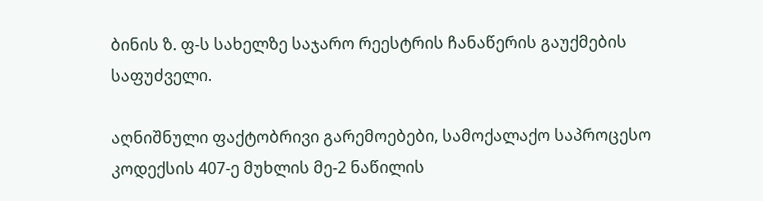ბინის ზ. ფ-ს სახელზე საჯარო რეესტრის ჩანაწერის გაუქმების საფუძველი.

აღნიშნული ფაქტობრივი გარემოებები, სამოქალაქო საპროცესო კოდექსის 407-ე მუხლის მე-2 ნაწილის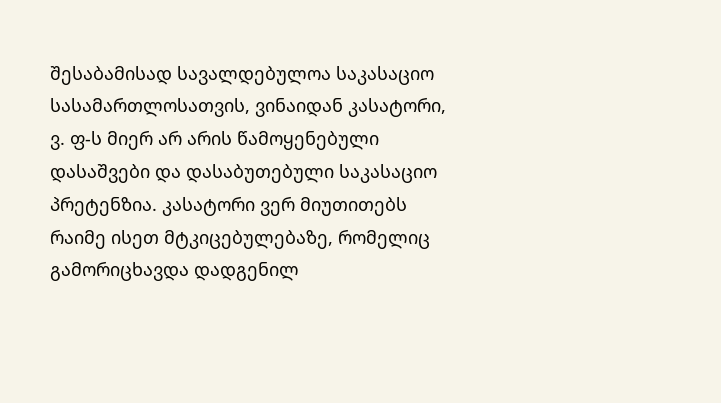შესაბამისად სავალდებულოა საკასაციო სასამართლოსათვის, ვინაიდან კასატორი, ვ. ფ-ს მიერ არ არის წამოყენებული დასაშვები და დასაბუთებული საკასაციო პრეტენზია. კასატორი ვერ მიუთითებს რაიმე ისეთ მტკიცებულებაზე, რომელიც გამორიცხავდა დადგენილ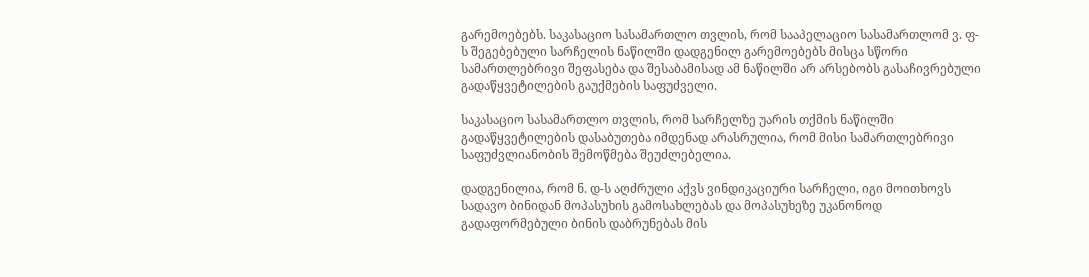გარემოებებს. საკასაციო სასამართლო თვლის, რომ სააპელაციო სასამართლომ ვ. ფ-ს შეგებებული სარჩელის ნაწილში დადგენილ გარემოებებს მისცა სწორი სამართლებრივი შეფასება და შესაბამისად ამ ნაწილში არ არსებობს გასაჩივრებული გადაწყვეტილების გაუქმების საფუძველი.

საკასაციო სასამართლო თვლის, რომ სარჩელზე უარის თქმის ნაწილში გადაწყვეტილების დასაბუთება იმდენად არასრულია, რომ მისი სამართლებრივი საფუძვლიანობის შემოწმება შეუძლებელია.

დადგენილია, რომ ნ. დ-ს აღძრული აქვს ვინდიკაციური სარჩელი, იგი მოითხოვს სადავო ბინიდან მოპასუხის გამოსახლებას და მოპასუხეზე უკანონოდ გადაფორმებული ბინის დაბრუნებას მის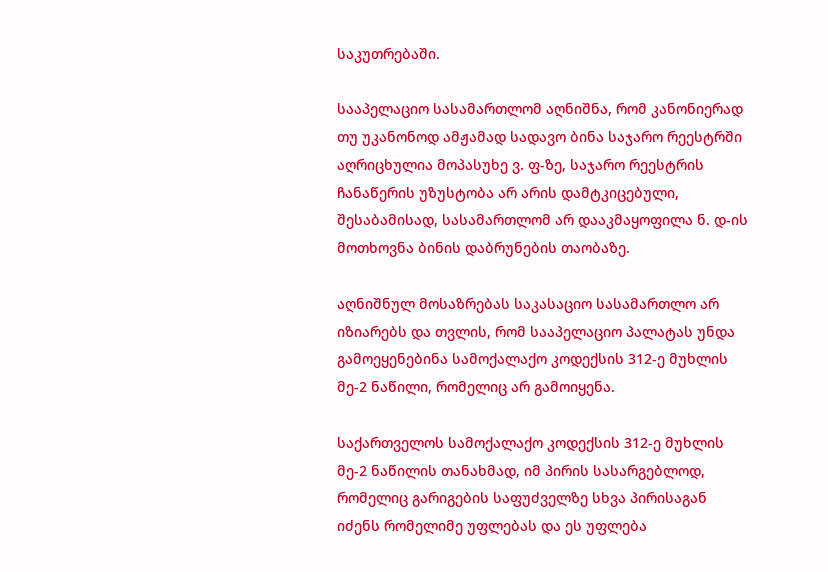საკუთრებაში.

სააპელაციო სასამართლომ აღნიშნა, რომ კანონიერად თუ უკანონოდ ამჟამად სადავო ბინა საჯარო რეესტრში აღრიცხულია მოპასუხე ვ. ფ-ზე, საჯარო რეესტრის ჩანაწერის უზუსტობა არ არის დამტკიცებული, შესაბამისად, სასამართლომ არ დააკმაყოფილა ნ. დ-ის მოთხოვნა ბინის დაბრუნების თაობაზე.

აღნიშნულ მოსაზრებას საკასაციო სასამართლო არ იზიარებს და თვლის, რომ სააპელაციო პალატას უნდა გამოეყენებინა სამოქალაქო კოდექსის 312-ე მუხლის მე-2 ნაწილი, რომელიც არ გამოიყენა.

საქართველოს სამოქალაქო კოდექსის 312-ე მუხლის მე-2 ნაწილის თანახმად, იმ პირის სასარგებლოდ, რომელიც გარიგების საფუძველზე სხვა პირისაგან იძენს რომელიმე უფლებას და ეს უფლება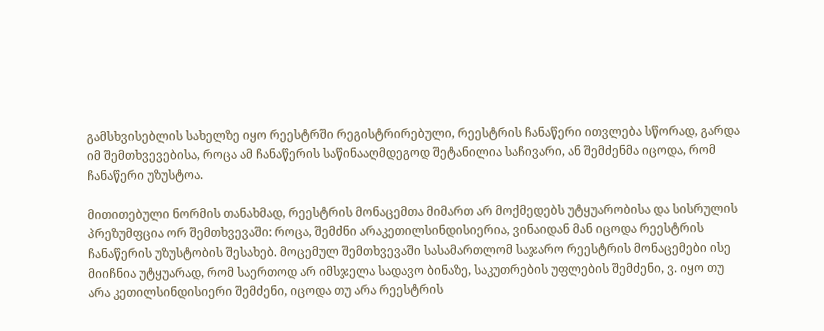გამსხვისებლის სახელზე იყო რეესტრში რეგისტრირებული, რეესტრის ჩანაწერი ითვლება სწორად, გარდა იმ შემთხვევებისა, როცა ამ ჩანაწერის საწინააღმდეგოდ შეტანილია საჩივარი, ან შემძენმა იცოდა, რომ ჩანაწერი უზუსტოა.

მითითებული ნორმის თანახმად, რეესტრის მონაცემთა მიმართ არ მოქმედებს უტყუარობისა და სისრულის პრეზუმფცია ორ შემთხვევაში: როცა, შემძნი არაკეთილსინდისიერია, ვინაიდან მან იცოდა რეესტრის ჩანაწერის უზუსტობის შესახებ. მოცემულ შემთხვევაში სასამართლომ საჯარო რეესტრის მონაცემები ისე მიიჩნია უტყუარად, რომ საერთოდ არ იმსჯელა სადავო ბინაზე, საკუთრების უფლების შემძენი, ვ. იყო თუ არა კეთილსინდისიერი შემძენი, იცოდა თუ არა რეესტრის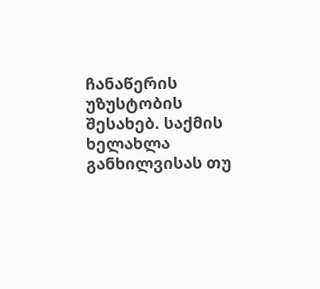ჩანაწერის უზუსტობის შესახებ. საქმის ხელახლა განხილვისას თუ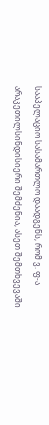სააპელაციო სასამართლო დაადგენს, რომ ვ. ფ-ა არაკეთილსინდისიერი შემძენია, ასეთ შემთხვევაში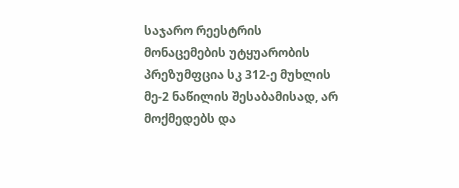საჯარო რეესტრის მონაცემების უტყუარობის პრეზუმფცია სკ 312-ე მუხლის მე-2 ნაწილის შესაბამისად, არ მოქმედებს და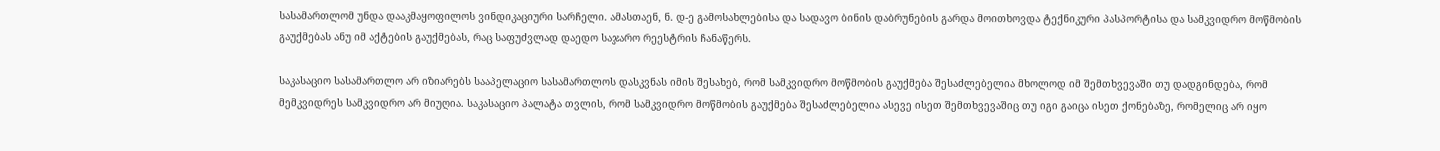სასამართლომ უნდა დააკმაყოფილოს ვინდიკაციური სარჩელი. ამასთაენ, ნ. დ-ე გამოსახლებისა და სადავო ბინის დაბრუნების გარდა მოითხოვდა ტექნიკური პასპორტისა და სამკვიდრო მოწმობის გაუქმებას ანუ იმ აქტების გაუქმებას, რაც საფუძვლად დაედო საჯარო რეესტრის ჩანაწერს.

საკასაციო სასამართლო არ იზიარებს სააპელაციო სასამართლოს დასკვნას იმის შესახებ, რომ სამკვიდრო მოწმობის გაუქმება შესაძლებელია მხოლოდ იმ შემთხვევაში თუ დადგინდება, რომ მემკვიდრეს სამკვიდრო არ მიუღია. საკასაციო პალატა თვლის, რომ სამკვიდრო მოწმობის გაუქმება შესაძლებელია ასევე ისეთ შემთხვევაშიც თუ იგი გაიცა ისეთ ქონებაზე, რომელიც არ იყო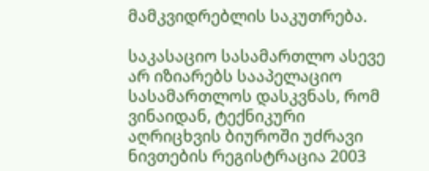მამკვიდრებლის საკუთრება.

საკასაციო სასამართლო ასევე არ იზიარებს სააპელაციო სასამართლოს დასკვნას, რომ ვინაიდან, ტექნიკური აღრიცხვის ბიუროში უძრავი ნივთების რეგისტრაცია 2003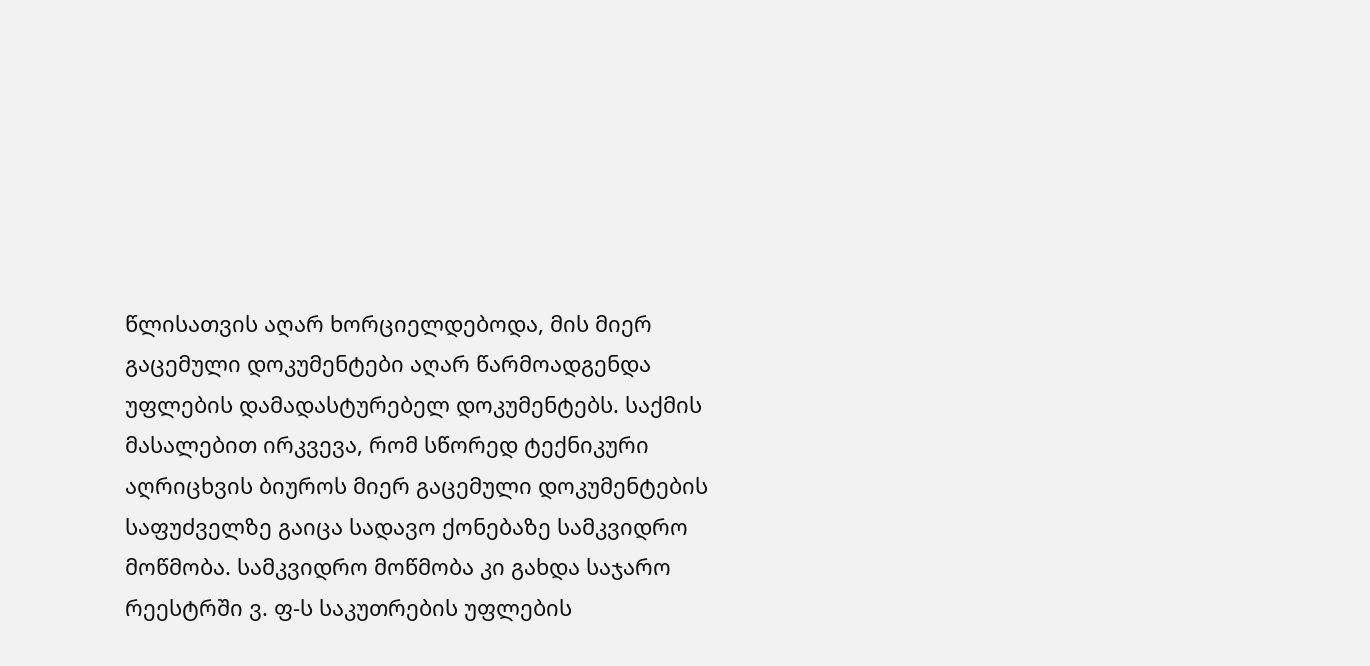წლისათვის აღარ ხორციელდებოდა, მის მიერ გაცემული დოკუმენტები აღარ წარმოადგენდა უფლების დამადასტურებელ დოკუმენტებს. საქმის მასალებით ირკვევა, რომ სწორედ ტექნიკური აღრიცხვის ბიუროს მიერ გაცემული დოკუმენტების საფუძველზე გაიცა სადავო ქონებაზე სამკვიდრო მოწმობა. სამკვიდრო მოწმობა კი გახდა საჯარო რეესტრში ვ. ფ-ს საკუთრების უფლების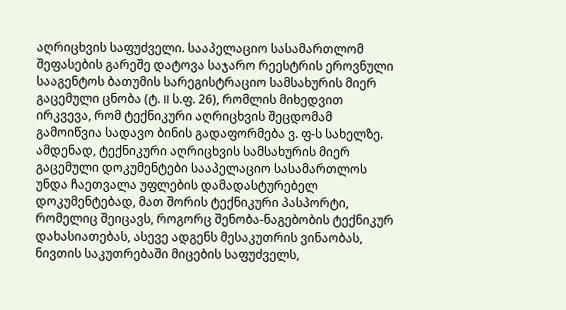აღრიცხვის საფუძველი. სააპელაციო სასამართლომ შეფასების გარეშე დატოვა საჯარო რეესტრის ეროვნული სააგენტოს ბათუმის სარეგისტრაციო სამსახურის მიერ გაცემული ცნობა (ტ. II ს.ფ. 26), რომლის მიხედვით ირკვევა, რომ ტექნიკური აღრიცხვის შეცდომამ გამოიწვია სადავო ბინის გადაფორმება ვ. ფ-ს სახელზე. ამდენად, ტექნიკური აღრიცხვის სამსახურის მიერ გაცემული დოკუმენტები სააპელაციო სასამართლოს უნდა ჩაეთვალა უფლების დამადასტურებელ დოკუმენტებად, მათ შორის ტექნიკური პასპორტი, რომელიც შეიცავს, როგორც შენობა-ნაგებობის ტექნიკურ დახასიათებას, ასევე ადგენს მესაკუთრის ვინაობას, ნივთის საკუთრებაში მიცების საფუძველს,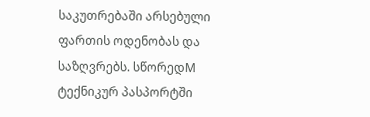საკუთრებაში არსებული ფართის ოდენობას და საზღვრებს. სწორედM ტექნიკურ პასპორტში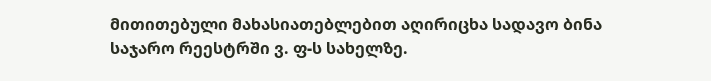მითითებული მახასიათებლებით აღირიცხა სადავო ბინა საჯარო რეესტრში ვ. ფ-ს სახელზე.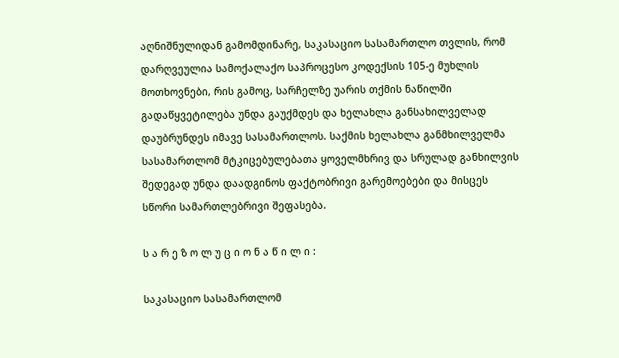აღნიშნულიდან გამომდინარე, საკასაციო სასამართლო თვლის, რომ დარღვეულია სამოქალაქო საპროცესო კოდექსის 105-ე მუხლის მოთხოვნები, რის გამოც, სარჩელზე უარის თქმის ნაწილში გადაწყვეტილება უნდა გაუქმდეს და ხელახლა განსახილველად დაუბრუნდეს იმავე სასამართლოს. საქმის ხელახლა განმხილველმა სასამართლომ მტკიცებულებათა ყოველმხრივ და სრულად განხილვის შედეგად უნდა დაადგინოს ფაქტობრივი გარემოებები და მისცეს სწორი სამართლებრივი შეფასება.

ს ა რ ე ზ ო ლ უ ც ი ო ნ ა წ ი ლ ი :

საკასაციო სასამართლომ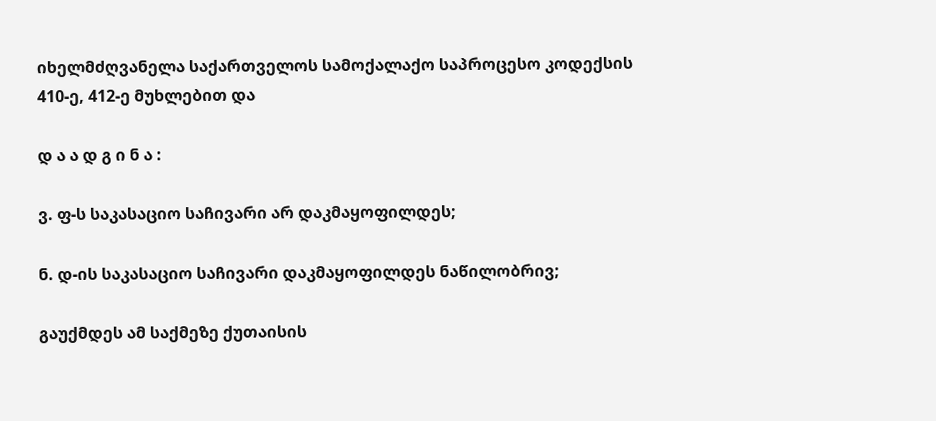იხელმძღვანელა საქართველოს სამოქალაქო საპროცესო კოდექსის 410-ე, 412-ე მუხლებით და

დ ა ა დ გ ი ნ ა :

ვ. ფ-ს საკასაციო საჩივარი არ დაკმაყოფილდეს;

ნ. დ-ის საკასაციო საჩივარი დაკმაყოფილდეს ნაწილობრივ;

გაუქმდეს ამ საქმეზე ქუთაისის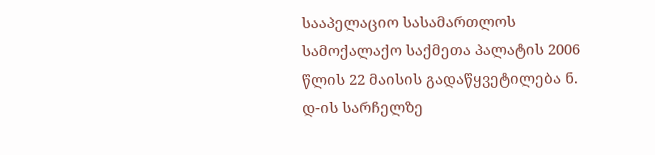სააპელაციო სასამართლოს სამოქალაქო საქმეთა პალატის 2006 წლის 22 მაისის გადაწყვეტილება ნ. დ-ის სარჩელზე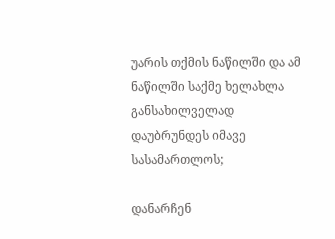უარის თქმის ნაწილში და ამ ნაწილში საქმე ხელახლა განსახილველად დაუბრუნდეს იმავე სასამართლოს;

დანარჩენ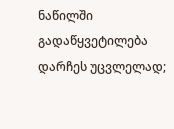ნაწილში გადაწყვეტილება დარჩეს უცვლელად;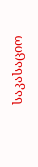საკასაციო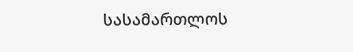სასამართლოს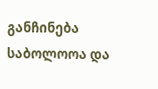განჩინება საბოლოოა და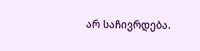არ საჩივრდება.